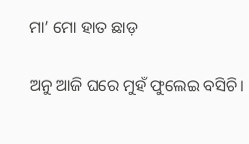ମା’ ମୋ ହାତ ଛାଡ଼

ଅନୁ ଆଜି ଘରେ ମୁହଁ ଫୁଲେଇ ବସିଚି।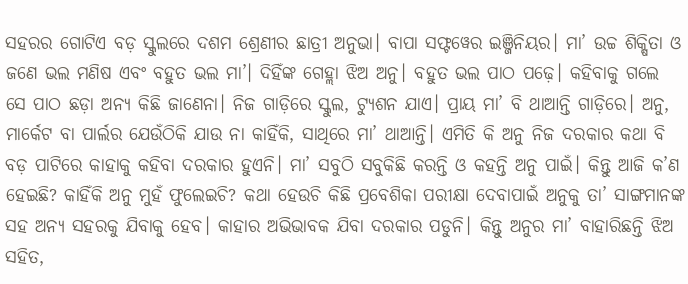ସହରର ଗୋଟିଏ ବଡ଼ ସ୍କୁଲରେ ଦଶମ ଶ୍ରେଣୀର ଛାତ୍ରୀ ଅନୁଭା। ବାପା ସଫ୍ଟୱେର ଇଞ୍ଜିନିୟର। ମା’ ଉଚ୍ଚ ଶିକ୍ଷିତା ଓ ଜଣେ ଭଲ ମଣିଷ ଏବଂ ବହୁତ ଭଲ ମା’। ଦିହିଁଙ୍କ ଗେହ୍ଲା ଝିଅ ଅନୁ। ବହୁତ ଭଲ ପାଠ ପଢ଼େ। କହିବାକୁ ଗଲେ ସେ ପାଠ ଛଡ଼ା ଅନ୍ୟ କିଛି ଜାଣେନା। ନିଜ ଗାଡ଼ିରେ ସ୍କୁଲ, ଟ୍ୟୁଶନ ଯାଏ। ପ୍ରାୟ ମା’ ବି ଥାଆନ୍ତି ଗାଡ଼ିରେ। ଅନୁ, ମାର୍କେଟ ବା ପାର୍ଲର ଯେଉଁଠିକି ଯାଉ ନା କାହିଁକି, ସାଥିରେ ମା’ ଥାଆନ୍ତି। ଏମିତି କି ଅନୁ ନିଜ ଦରକାର କଥା ବି ବଡ଼ ପାଟିରେ କାହାକୁ କହିବା ଦରକାର ହୁଏନି। ମା’ ସବୁଠି ସବୁକିଛି କରନ୍ତି ଓ କହନ୍ତି ଅନୁ ପାଇଁ। କିନ୍ତୁ ଆଜି କ’ଣ ହେଇଛି? କାହିଁକି ଅନୁ ମୁହଁ ଫୁଲେଇଚି? କଥା ହେଉଚି କିଛି ପ୍ରବେଶିକା ପରୀକ୍ଷା ଦେବାପାଇଁ ଅନୁକୁ ତା’ ସାଙ୍ଗମାନଙ୍କ ସହ ଅନ୍ୟ ସହରକୁ ଯିବାକୁ ହେବ। କାହାର ଅଭିଭାବକ ଯିବା ଦରକାର ପଡୁନି। କିନ୍ତୁ ଅନୁର ମା’ ବାହାରିଛନ୍ତି ଝିଅ ସହିତ,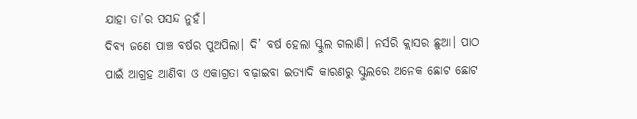ଯାହା ତା’ର ପସନ୍ଦ ନୁହଁ।
ଦିବ୍ୟ ଜଣେ ପାଞ୍ଚ ବର୍ଷର ପୁଅପିଲା। ଦି’ ବର୍ଷ ହେଲା ସ୍କୁଲ ଗଲାଣି। ନର୍ସରି କ୍ଲାସର ଛୁଆ। ପାଠ ପାଇଁ ଆଗ୍ରହ ଆଣିବା ଓ ଏକାଗ୍ରତା ବଢ଼ାଇବା ଇତ୍ୟାଦି କାରଣରୁ ସ୍କୁଲରେ ଅନେକ ଛୋଟ ଛୋଟ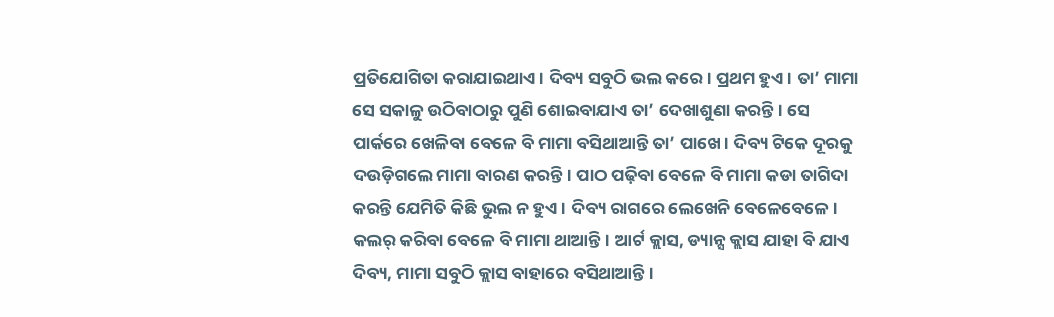ପ୍ରତିଯୋଗିତା କରାଯାଇଥାଏ। ଦିବ୍ୟ ସବୁଠି ଭଲ କରେ। ପ୍ରଥମ ହୁଏ। ତା’ ମାମା ସେ ସକାଳୁ ଉଠିବାଠାରୁ ପୁଣି ଶୋଇବାଯାଏ ତା’ ଦେଖାଶୁଣା କରନ୍ତି। ସେ ପାର୍କରେ ଖେଳିବା ବେଳେ ବି ମାମା ବସିଥାଆନ୍ତି ତା’ ପାଖେ। ଦିବ୍ୟ ଟିକେ ଦୂରକୁ ଦଉଡ଼ିଗଲେ ମାମା ବାରଣ କରନ୍ତି। ପାଠ ପଢ଼ିବା ବେଳେ ବି ମାମା କଡା ତାଗିଦା କରନ୍ତି ଯେମିତି କିଛି ଭୁଲ ନ ହୁଏ। ଦିବ୍ୟ ରାଗରେ ଲେଖେନି ବେଳେବେଳେ। କଲର୍‌ କରିବା ବେଳେ ବି ମାମା ଥାଆନ୍ତି। ଆର୍ଟ କ୍ଲାସ, ଡ୍ୟାନ୍ସ କ୍ଲାସ ଯାହା ବି ଯାଏ ଦିବ୍ୟ, ମାମା ସବୁଠି କ୍ଲାସ ବାହାରେ ବସିଥାଆନ୍ତି।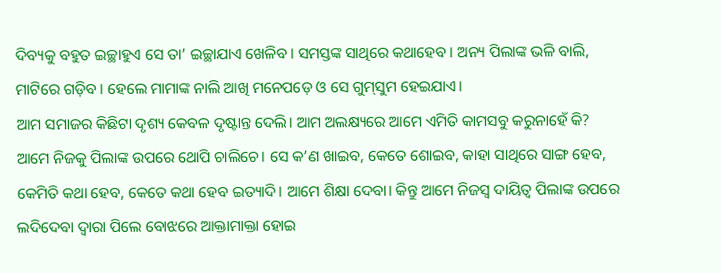ଦିବ୍ୟକୁ ବହୁତ ଇଚ୍ଛାହୁଏ ସେ ତା’ ଇଚ୍ଛାଯାଏ ଖେଳିବ। ସମସ୍ତଙ୍କ ସାଥିରେ କଥାହେବ। ଅନ୍ୟ ପିଲାଙ୍କ ଭଳି ବାଲି, ମାଟିରେ ଗଡ଼ିବ। ହେଲେ ମାମାଙ୍କ ନାଲି ଆଖି ମନେପଡ଼େ ଓ ସେ ଗୁମ୍‌ସୁମ ହେଇଯାଏ।
ଆମ ସମାଜର କିଛିଟା ଦୃଶ୍ୟ କେବଳ ଦୃଷ୍ଟାନ୍ତ ଦେଲି। ଆମ ଅଲକ୍ଷ୍ୟରେ ଆମେ ଏମିତି କାମସବୁ କରୁନାହେଁ କି? ଆମେ ନିଜକୁ ପିଲାଙ୍କ ଉପରେ ଥୋପି ଚାଲିଚେ। ସେ କ’ଣ ଖାଇବ, କେତେ ଶୋଇବ, କାହା ସାଥିରେ ସାଙ୍ଗ ହେବ, କେମିତି କଥା ହେବ, କେତେ କଥା ହେବ ଇତ୍ୟାଦି। ଆମେ ଶିକ୍ଷା ଦେବା। କିନ୍ତୁ ଆମେ ନିଜସ୍ବ ଦାୟିତ୍ୱ ପିଲାଙ୍କ ଉପରେ ଲଦିଦେବା ଦ୍ବାରା ପିଲେ ବୋଝରେ ଆକ୍ତାମାକ୍ତା ହୋଇ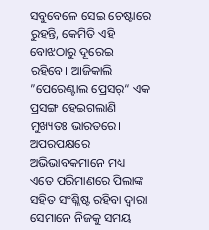ସବୁବେଳେ ସେଇ ଚେଷ୍ଟାରେ ରୁହନ୍ତି, କେମିତି ଏହି ବୋଝଠାରୁ ଦୂରେଇ ରହିବେ। ଆଜିକାଲି ”ପେରେଣ୍ଟାଲ ପ୍ରେସର୍‌“ ଏକ ପ୍ରସଙ୍ଗ ହେଇଗଲାଣି ମୁଖ୍ୟତଃ ଭାରତରେ।
ଅପରପକ୍ଷରେ ଅଭିଭାବକମାନେ ମଧ୍ୟ ଏତେ ପରିମାଣରେ ପିଲାଙ୍କ ସହିତ ସଂଶ୍ଳିଷ୍ଟ ରହିବା ଦ୍ବାରା ସେମାନେ ନିଜକୁ ସମୟ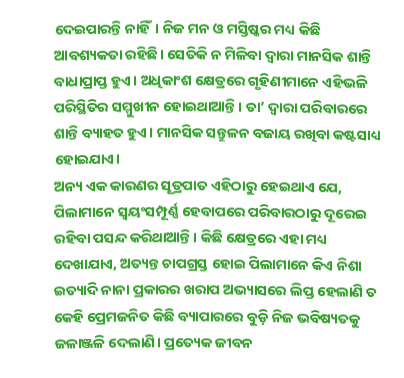ଦେଇପାରନ୍ତି ନାହିଁ। ନିଜ ମନ ଓ ମସ୍ତିଷ୍କର ମଧ୍ୟ କିଛି ଆବଶ୍ୟକତା ରହିଛି। ସେତିକି ନ ମିଳିବା ଦ୍ବାରା ମାନସିକ ଶାନ୍ତି ବାଧାପ୍ରାପ୍ତ ହୁଏ। ଅଧିକାଂଶ କ୍ଷେତ୍ରରେ ଗୃହିଣୀମାନେ ଏହିଭଳି ପରିସ୍ଥିତିର ସମ୍ମୁଖୀନ ହୋଇଥାଆନ୍ତି। ତା’ ଦ୍ବାରା ପରିବାରରେ ଶାନ୍ତି ବ୍ୟାହତ ହୁଏ। ମାନସିକ ସନ୍ତୁଳନ ବଜାୟ ରଖିବା କଷ୍ଟସାଧ୍ୟ ହୋଇଯାଏ।
ଅନ୍ୟ ଏକ କାରଣର ସୂତ୍ରପାତ ଏହିଠାରୁ ହେଇଥାଏ ଯେ, ପିଲାମାନେ ସ୍ବୟଂସମ୍ପୂର୍ଣ୍ଣ ହେବାପରେ ପରିବାରଠାରୁ ଦୂରେଇ ରହିବା ପସନ୍ଦ କରିଥାଆନ୍ତି। କିଛି କ୍ଷେତ୍ରରେ ଏହା ମଧ୍ୟ ଦେଖାଯାଏ, ଅତ୍ୟନ୍ତ ଚାପଗ୍ରସ୍ତ ହୋଇ ପିଲାମାନେ କିଏ ନିଶା ଇତ୍ୟାଦି ନାନା ପ୍ରକାରର ଖରାପ ଅଭ୍ୟାସରେ ଲିପ୍ତ ହେଲାଣି ତ କେହି ପ୍ରେମଜନିତ କିଛି ବ୍ୟାପାରରେ ବୁଡ଼ି ନିଜ ଭବିଷ୍ୟତକୁ ଜଳାଞ୍ଜଳି ଦେଲାଣି। ପ୍ରତ୍ୟେକ ଜୀବନ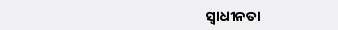ସ୍ବାଧୀନତା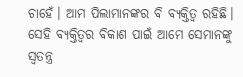ଚାହେଁ। ଆମ ପିଲାମାନଙ୍କର ବି ବ୍ୟକ୍ତିତ୍ୱ ରହିଛି। ସେହି ବ୍ୟକ୍ତିତ୍ୱର ବିକାଶ ପାଇଁ ଆମେ ସେମାନଙ୍କୁ ସ୍ବତନ୍ତ୍ର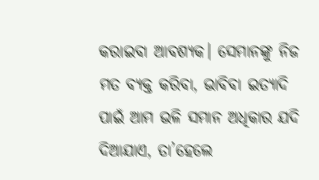କରାଇବା ଆବଶ୍ୟକ। ସେମାନଙ୍କୁ ନିଜ ମତ ବ୍ୟକ୍ତ କରିବା, ଭାବିବା ଇତ୍ୟାଦି ପାଇଁ ଆମ ଭଳି ସମାନ ଅଧିକାର ଯଦି ଦିଆଯାଏ, ତା’ହେଲେ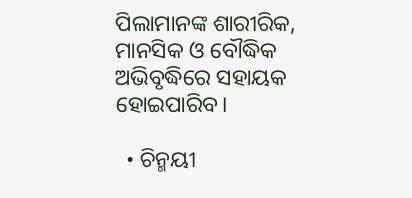ପିଲାମାନଙ୍କ ଶାରୀରିକ, ମାନସିକ ଓ ବୌଦ୍ଧିକ ଅଭିବୃଦ୍ଧିରେ ସହାୟକ ହୋଇପାରିବ।

  • ଚିନ୍ମୟୀ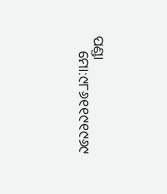ପଣ୍ଡା
    ମୋ:୯୮୬୧୧୯୧୯୬୯